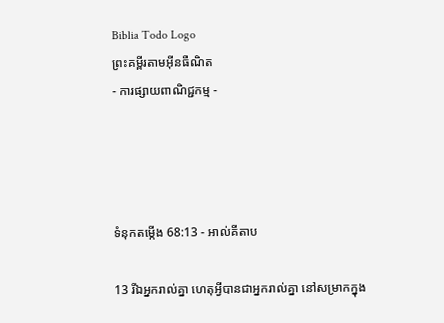Biblia Todo Logo
ព្រះគម្ពីរតាមអ៊ីនធឺណិត
- ការផ្សាយពាណិជ្ជកម្ម -




ទំនុកតម្កើង 68:13 - អាល់គីតាប

13 រីឯអ្នករាល់គ្នា ហេតុអ្វីបានជាអ្នករាល់គ្នា នៅសម្រាកក្នុង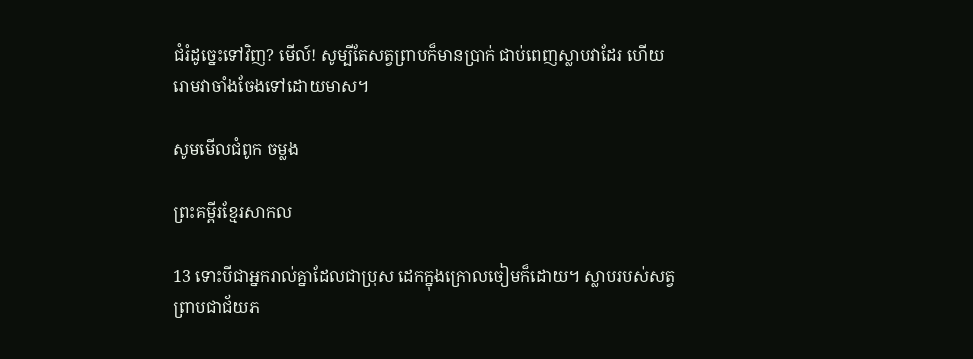ជំរំដូច្នេះទៅវិញ? មើល៍! សូម្បីតែសត្វព្រាបក៏មានប្រាក់ ជាប់ពេញស្លាបវាដែរ ហើយរោមវាចាំងចែងទៅដោយមាស។

សូមមើលជំពូក ចម្លង

ព្រះគម្ពីរខ្មែរសាកល

13 ទោះបីជាអ្នករាល់គ្នាដែលជាប្រុស ដេកក្នុងក្រោលចៀមក៏ដោយ។ ស្លាបរបស់សត្វព្រាបជាជ័យភ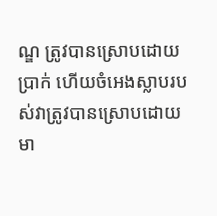ណ្ឌ ត្រូវបានស្រោបដោយប្រាក់ ហើយចំអេងស្លាបរបស់វាត្រូវបានស្រោបដោយមា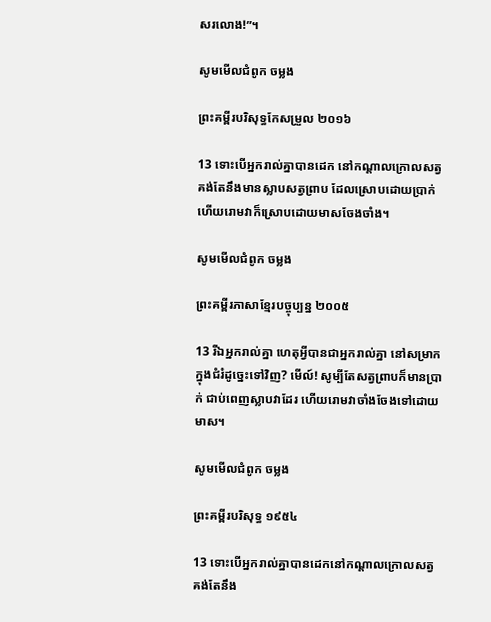សរលោង!”។

សូមមើលជំពូក ចម្លង

ព្រះគម្ពីរបរិសុទ្ធកែសម្រួល ២០១៦

13 ទោះបើអ្នករាល់គ្នាបានដេក នៅកណ្ដាលក្រោលសត្វ គង់តែនឹងមានស្លាបសត្វព្រាប ដែលស្រោបដោយប្រាក់ ហើយរោមវាក៏ស្រោបដោយមាសចែងចាំង។

សូមមើលជំពូក ចម្លង

ព្រះគម្ពីរភាសាខ្មែរបច្ចុប្បន្ន ២០០៥

13 រីឯអ្នករាល់គ្នា ហេតុអ្វីបានជាអ្នករាល់គ្នា នៅសម្រាកក្នុងជំរំដូច្នេះទៅវិញ? មើល៍! សូម្បីតែសត្វព្រាបក៏មានប្រាក់ ជាប់ពេញស្លាបវាដែរ ហើយរោមវាចាំងចែងទៅដោយមាស។

សូមមើលជំពូក ចម្លង

ព្រះគម្ពីរបរិសុទ្ធ ១៩៥៤

13 ទោះបើអ្នករាល់គ្នាបានដេកនៅកណ្តាលក្រោលសត្វ គង់តែនឹង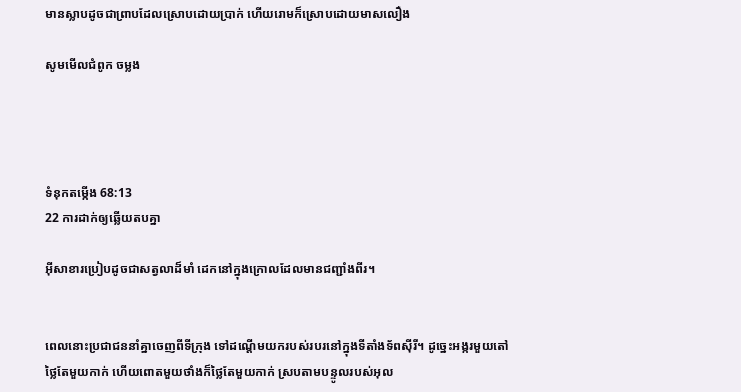មានស្លាបដូចជាព្រាបដែលស្រោបដោយប្រាក់ ហើយរោមក៏ស្រោបដោយមាសលឿង

សូមមើលជំពូក ចម្លង




ទំនុកតម្កើង 68:13
22 ការដាក់ឲ្យឆ្លើយតបគ្នា

អ៊ីសា‌ខារប្រៀបដូចជាសត្វលាដ៏មាំ ដេកនៅក្នុងក្រោលដែលមានជញ្ជាំងពីរ។


ពេលនោះប្រជា‌ជននាំគ្នាចេញពីទី‌ក្រុង ទៅដណ្តើមយករបស់របរនៅក្នុងទីតាំងទ័ពស៊ីរី។ ដូច្នេះអង្ករមួយតៅថ្លៃតែមួយកាក់ ហើយពោតមួយថាំងក៏ថ្លៃតែមួយកាក់ ស្របតាមបន្ទូលរបស់អុល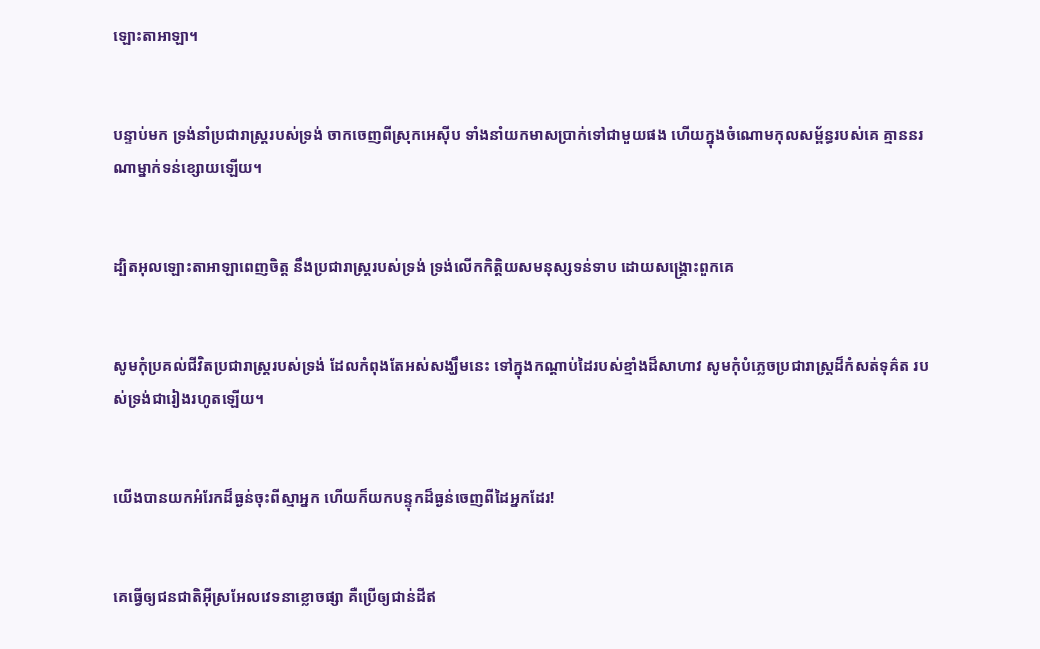ឡោះ‌តាអាឡា។


បន្ទាប់មក ទ្រង់នាំប្រជា‌រាស្ត្ររបស់ទ្រង់ ចាកចេញពីស្រុកអេស៊ីប ទាំងនាំយកមាសប្រាក់ទៅជាមួយផង ហើយក្នុងចំណោមកុល‌សម្ព័ន្ធរបស់គេ គ្មាននរណាម្នាក់ទន់ខ្សោយឡើយ។


ដ្បិតអុលឡោះ‌តាអាឡាពេញចិត្ត នឹងប្រជា‌រាស្ត្ររបស់ទ្រង់ ទ្រង់លើកកិត្តិយសមនុស្សទន់‌ទាប ដោយសង្គ្រោះពួកគេ


សូមកុំប្រគល់ជីវិតប្រជា‌រាស្ត្ររបស់ទ្រង់ ដែលកំពុងតែអស់សង្ឃឹមនេះ ទៅក្នុងកណ្ដាប់ដៃរបស់ខ្មាំងដ៏សាហាវ សូមកុំបំភ្លេចប្រជា‌រាស្ត្រដ៏កំសត់ទុគ៌ត របស់ទ្រង់ជារៀងរហូតឡើយ។


យើងបានយកអំរែកដ៏ធ្ងន់ចុះពីស្មាអ្នក ហើយក៏យកបន្ទុកដ៏ធ្ងន់ចេញពីដៃអ្នកដែរ!


គេធ្វើឲ្យជន‌ជាតិអ៊ីស្រ‌អែលវេទនាខ្លោចផ្សា គឺប្រើឲ្យជាន់ដីឥ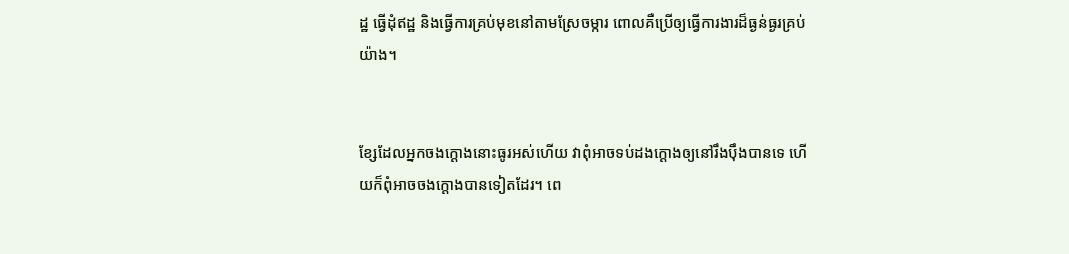ដ្ឋ ធ្វើដុំឥដ្ឋ និងធ្វើការគ្រប់មុខនៅតាមស្រែចម្ការ ពោលគឺប្រើឲ្យធ្វើការងារដ៏ធ្ងន់ធ្ងរគ្រប់យ៉ាង។


ខ្សែដែលអ្នកចងក្ដោងនោះធូរអស់ហើយ វាពុំអាចទប់ដងក្ដោងឲ្យនៅរឹង‌ប៉ឹងបានទេ ហើយក៏ពុំអាចចងក្ដោងបានទៀតដែរ។ ពេ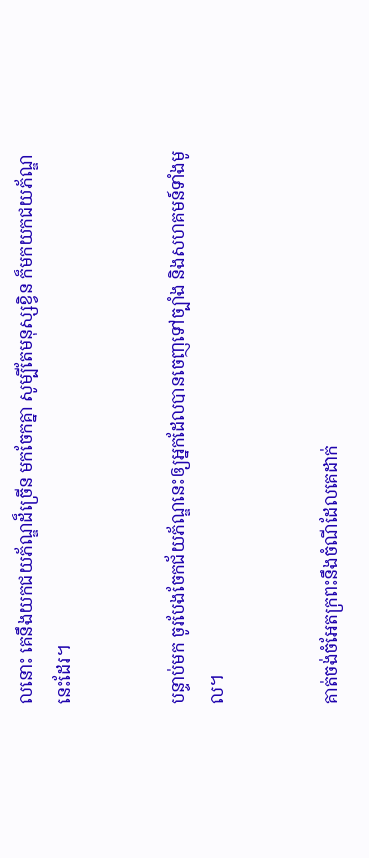លនោះ គេនឹងយកជយ‌ភ័ណ្ឌដ៏ច្រើន មកចែកគ្នា សូម្បីតែមនុស្សខ្វិន ក៏មកយកជយ‌ភ័ណ្ឌនេះដែរ។


បន្ទាប់មក ចូរបែងចែកជ័យភ័ណ្ឌនេះឲ្យអ្នកដែលបានចេញទៅច្បាំង និងសហគមន៍ទាំងមូល។


គាត់ចង់ចំអែតក្រពះនឹងចំណីដែលគេដាក់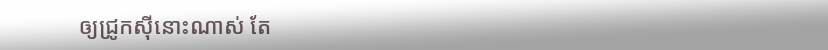ឲ្យជ្រូកស៊ីនោះណាស់ តែ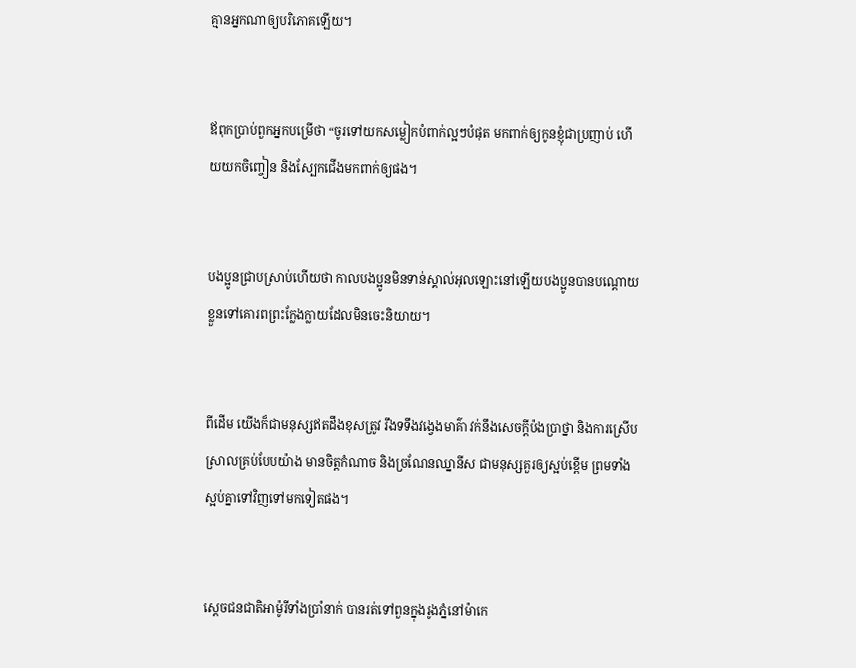គ្មានអ្នកណាឲ្យបរិភោគឡើយ។


ឪពុកប្រាប់ពួកអ្នកបម្រើថា “ចូរទៅយកសម្លៀក‌បំពាក់ល្អៗបំផុត មកពាក់ឲ្យកូនខ្ញុំជាប្រញាប់ ហើយយកចិញ្ចៀន និងស្បែកជើងមកពាក់ឲ្យផង។


បងប្អូនជ្រាបស្រាប់ហើយថា កាលបងប្អូនមិនទាន់ស្គាល់អុលឡោះនៅឡើយបងប្អូនបានបណ្ដោយខ្លួនទៅគោរពព្រះ‌ក្លែង‌ក្លាយដែលមិនចេះនិយាយ។


ពីដើម យើងក៏ជាមនុស្សឥតដឹងខុសត្រូវ រឹងទទឹងវង្វេងមាគ៌ា វក់នឹងសេចក្ដីប៉ង‌ប្រាថ្នា និងការស្រើបស្រាលគ្រប់បែបយ៉ាង មានចិត្ដកំណាច និងច្រណែនឈ្នានីស ជាមនុស្សគួរឲ្យស្អប់ខ្ពើម ព្រមទាំងស្អប់គ្នាទៅវិញទៅមកទៀតផង។


ស្តេចជន‌ជាតិអាម៉ូរីទាំងប្រាំនាក់ បានរត់ទៅពួនក្នុងរូងភ្នំនៅម៉ាកេ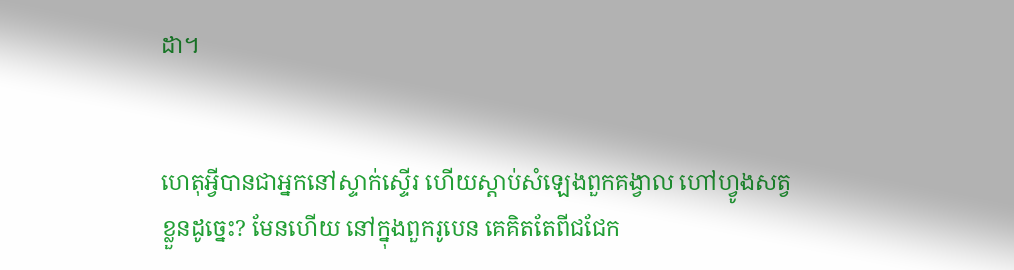ដា។


ហេតុអ្វីបានជាអ្នកនៅស្ទាក់ស្ទើរ ហើយស្តាប់សំឡេងពួកគង្វាល ហៅហ្វូងសត្វខ្លួនដូច្នេះ? មែនហើយ នៅក្នុងពួករូបេន គេគិតតែពីជជែក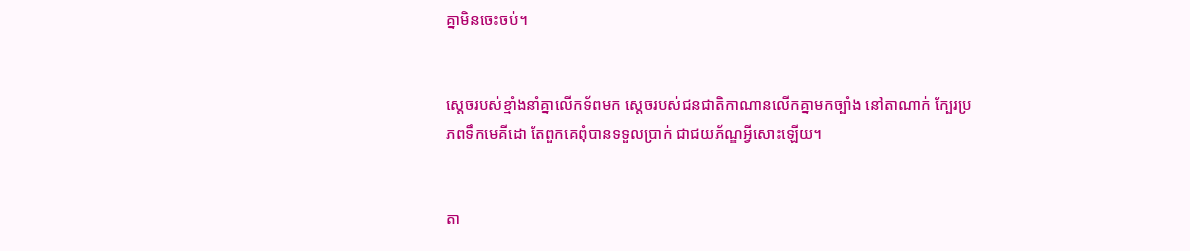គ្នាមិនចេះចប់។


ស្តេចរបស់ខ្មាំងនាំគ្នាលើកទ័ពមក ស្តេចរបស់ជន‌ជាតិកាណានលើកគ្នាមកច្បាំង នៅតាណាក់ ក្បែរប្រភពទឹកមេគី‌ដោ តែពួកគេពុំបានទទួលប្រាក់ ជាជយ‌ភ័ណ្ឌអ្វីសោះឡើយ។


តា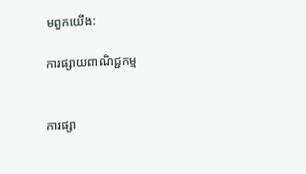មពួកយើង:

ការផ្សាយពាណិជ្ជកម្ម


ការផ្សា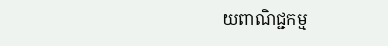យពាណិជ្ជកម្ម